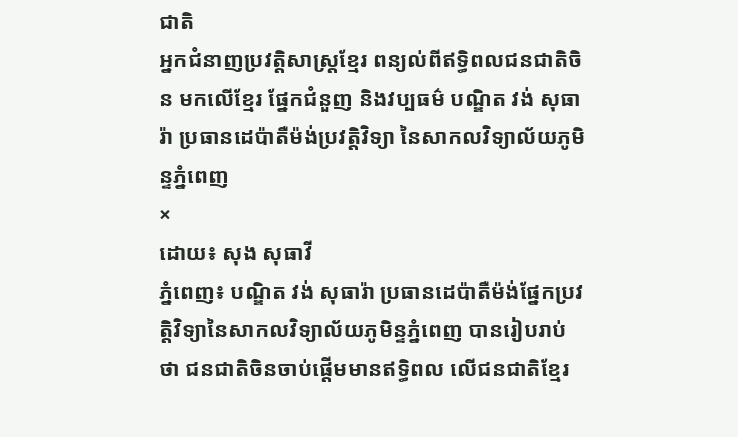ជាតិ
អ្នកជំនាញប្រវត្តិសាស្រ្តខ្មែរ ពន្យល់ពីឥទ្ធិពលជនជាតិចិន មកលើខ្មែរ ផ្នែកជំនួញ និងវប្បធម៌ បណ្ឌិត វង់ សុធារ៉ា ប្រធានដេប៉ាតឺម៉ង់ប្រវត្តិវិទ្យា នៃសាកលវិទ្យាល័យភូមិន្ទភ្នំពេញ
×
ដោយ៖ សុង សុធាវី
ភ្នំពេញ៖ បណ្ឌិត វង់ សុធារ៉ា ប្រធានដេប៉ាតឺម៉ង់ផ្នែកប្រវត្តិវិទ្យានៃសាកលវិទ្យាល័យភូមិន្ទភ្នំពេញ បានរៀបរាប់ថា ជនជាតិចិនចាប់ផ្តើមមានឥទ្ធិពល លើជនជាតិខ្មែរ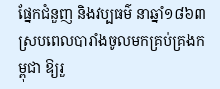ផ្នែកជំនួញ និងវប្បធម៌ នាឆ្នាំ១៨៦៣ ស្របពេលបារាំងចូលមកគ្រប់គ្រងកម្ពុជា ឱ្យរួ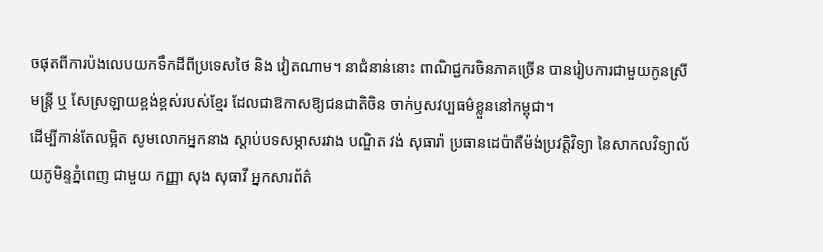ចផុតពីការប៉ងលេបយកទឹកដីពីប្រទេសថៃ និង វៀតណាម។ នាជំនាន់នោះ ពាណិជ្ជករចិនភាគច្រើន បានរៀបការជាមួយកូនស្រីមន្រ្តី ឬ សែស្រឡាយខ្ពង់ខ្ពស់របស់ខ្មែរ ដែលជាឱកាសឱ្យជនជាតិចិន ចាក់ឫសវប្បធម៌ខ្លួននៅកម្ពុជា។
ដើម្បីកាន់តែលម្អិត សូមលោកអ្នកនាង ស្តាប់បទសម្ភាសរវាង បណ្ឌិត វង់ សុធារ៉ា ប្រធានដេប៉ាតឺម៉ង់ប្រវត្តិវិទ្យា នៃសាកលវិទ្យាល័យភូមិន្ទភ្នំពេញ ជាមួយ កញ្ញា សុង សុធាវី អ្នកសារព័ត៌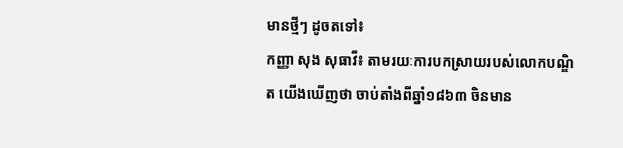មានថ្មីៗ ដូចតទៅ៖
កញ្ញា សុង សុធាវី៖ តាមរយៈការបកស្រាយរបស់លោកបណ្ឌិត យើងឃើញថា ចាប់តាំងពីឆ្នាំ១៨៦៣ ចិនមាន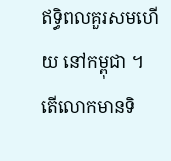ឥទ្ធិពលគួរសមហើយ នៅកម្ពុជា ។ តើលោកមានទិ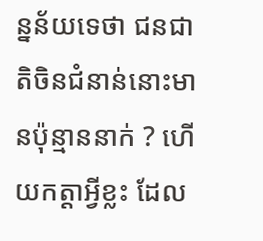ន្នន័យទេថា ជនជាតិចិនជំនាន់នោះមានប៉ុន្មាននាក់ ? ហើយកត្តាអ្វីខ្លះ ដែល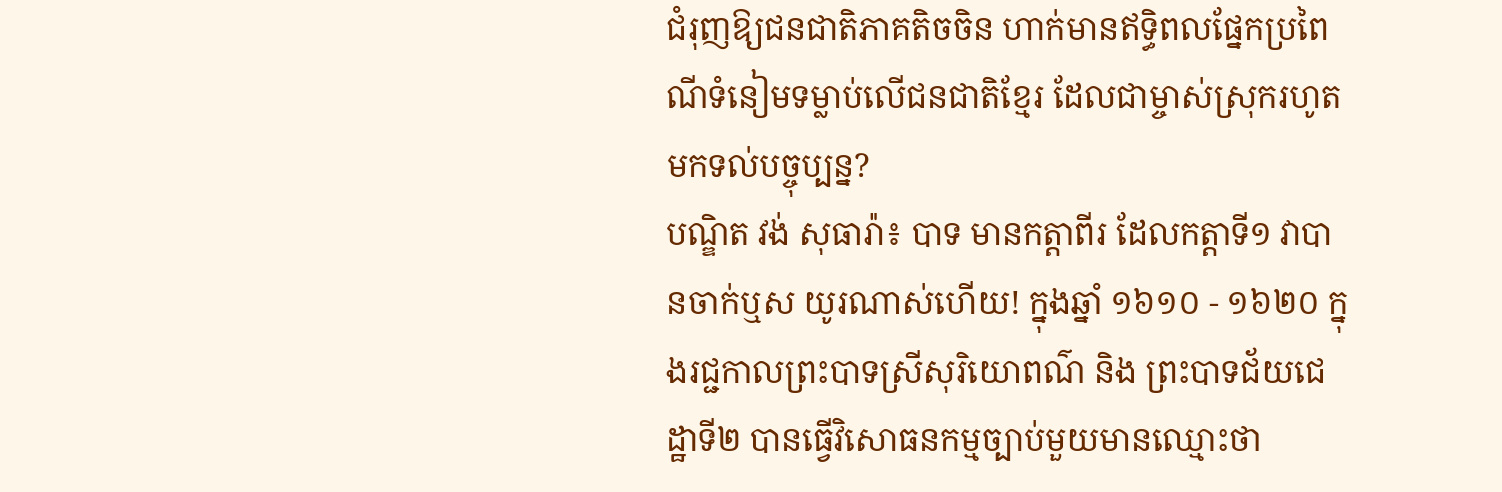ជំរុញឱ្យជនជាតិភាគតិចចិន ហាក់មានឥទ្ធិពលផ្នែកប្រពៃណីទំនៀមទម្លាប់លើជនជាតិខ្មែរ ដែលជាម្ចាស់ស្រុករហូតមកទល់បច្ចុប្បន្ន?
បណ្ឌិត វង់ សុធារ៉ា៖ បាទ មានកត្តាពីរ ដែលកត្តាទី១ វាបានចាក់ឬស យូរណាស់ហើយ! ក្នុងឆ្នាំ ១៦១០ - ១៦២០ ក្នុងរជ្ជកាលព្រះបាទស្រីសុរិយោពណ៌ និង ព្រះបាទជ័យជេដ្ឋាទី២ បានធ្វើវិសោធនកម្មច្បាប់មួយមានឈ្មោះថា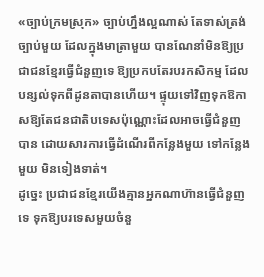«ច្បាប់ក្រមស្រុក» ច្បាប់ហ្នឹងល្អណាស់ តែទាស់ត្រង់ច្បាប់មួយ ដែលក្នុងមាត្រាមួយ បានណែនាំមិនឱ្យប្រជាជនខ្មែរធ្វើជំនួញទេ ឱ្យប្រកបតែរបរកសិកម្ម ដែលបន្សល់ទុកពីដូនតាបានហើយ។ ផ្ទុយទៅវិញទុកឱកាសឱ្យតែជនជាតិបទេសប៉ុណ្ណោះដែលអាចធ្វើជំនួញបាន ដោយសារការធ្វើដំណើរពីកន្លែងមួយ ទៅកន្លែងមួយ មិនទៀងទាត់។
ដូច្នេះ ប្រជាជនខ្មែរយើងគ្មានអ្នកណាហ៊ានធ្វើជំនួញទេ ទុកឱ្យបរទេសមួយចំនួ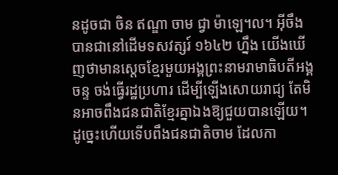នដូចជា ចិន ឥណ្ឌា ចាម ជ្វា ម៉ាឡេ។ល។ អ៊ីចឹង បានជានៅដើមទសវត្សរ៍ ១៦៤២ ហ្នឹង យើងឃើញថាមានស្តេចខ្មែរមួយអង្គព្រះនាមរាមាធិបតីអង្គចន្ទ ចង់ធ្វើរដ្ឋប្រហារ ដើម្បីឡើងសោយរាជ្យ តែមិនអាចពឹងជនជាតិខ្មែរគ្នាឯងឱ្យជួយបានឡើយ។ ដូច្នេះហើយទើបពឹងជនជាតិចាម ដែលកា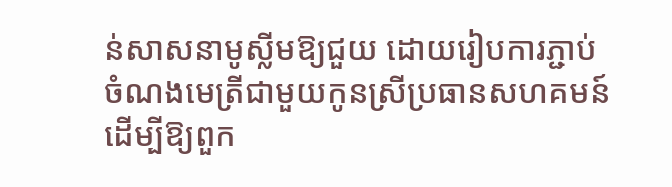ន់សាសនាមូស្លីមឱ្យជួយ ដោយរៀបការភ្ជាប់ចំណងមេត្រីជាមួយកូនស្រីប្រធានសហគមន៍ ដើម្បីឱ្យពួក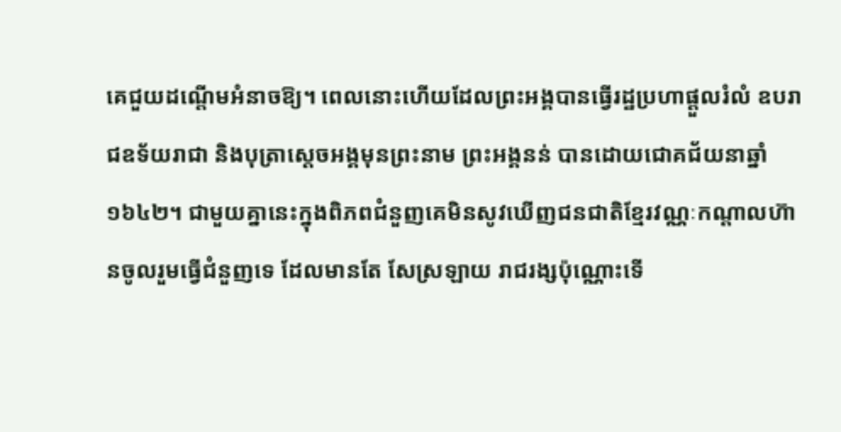គេជួយដណ្តើមអំនាចឱ្យ។ ពេលនោះហើយដែលព្រះអង្គបានធ្វើរដ្ឋប្រហាផ្តួលរំលំ ឧបរាជឧទ័យរាជា និងបុត្រាស្តេចអង្គមុនព្រះនាម ព្រះអង្គនន់ បានដោយជោគជ័យនាឆ្នាំ ១៦៤២។ ជាមួយគ្នានេះក្នុងពិភពជំនួញគេមិនសូវឃើញជនជាតិខ្មែរវណ្ណៈកណ្តាលហ៊ានចូលរួមធ្វើជំនួញទេ ដែលមានតែ សែស្រឡាយ រាជរង្សប៉ុណ្ណោះទើ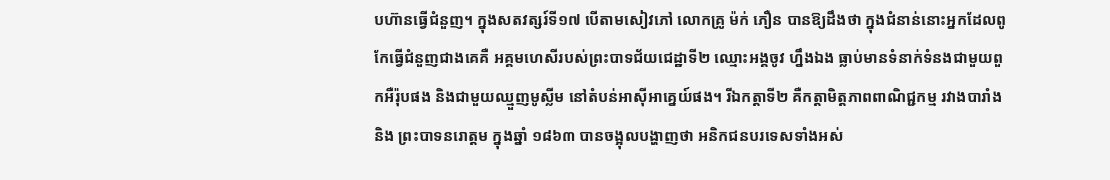បហ៊ានធ្វើជំនួញ។ ក្នុងសតវត្សរ៍ទី១៧ បើតាមសៀវភៅ លោកគ្រូ ម៉ក់ ភឿន បានឱ្យដឹងថា ក្នុងជំនាន់នោះអ្នកដែលពូកែធ្វើជំនួញជាងគេគឺ អគ្គមហេសីរបស់ព្រះបាទជ័យជេដ្ឋាទី២ ឈ្មោះអង្គចូវ ហ្នឹងឯង ធ្លាប់មានទំនាក់ទំនងជាមួយពួកអឺរ៉ុបផង និងជាមួយឈ្មួញមូស្លីម នៅតំបន់អាស៊ីអាគ្នេយ៍ផង។ រីឯកត្តាទី២ គឺកត្តាមិត្តភាពពាណិជ្ជកម្ម រវាងបារាំង និង ព្រះបាទនរោត្តម ក្នុងឆ្នាំ ១៨៦៣ បានចង្អុលបង្ហាញថា អនិកជនបរទេសទាំងអស់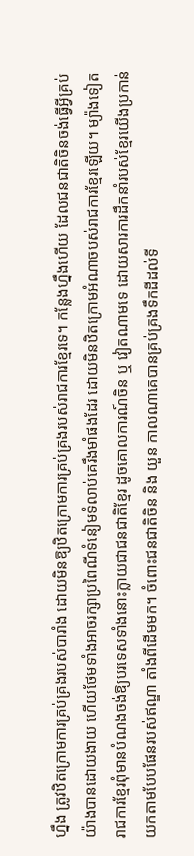ហ្នឹង ត្រូវឋិតក្រោមការគ្រប់គ្រងរបស់បារាំង ដោយមិនឱ្យឋិតក្រោមការគ្រប់គ្រងរបស់រាជការខ្មែរទេ។ កន្លែងហ្នឹងហើយ ដែលជនជាតិចិនចង់ធ្វើអ្វីគ្រប់យ៉ាងបានដោយងាយ ហើយថែមទាំងអាចរក្សាប្រពៃណីទំនៀមទំលាប់គេរឹងមាំផងដែរ ដោយមិនឋិតក្រោមអំណាចបស់រាជការខ្មែរឡើយ។ ម្យ៉ាងទៀត រាជការខ្មែរពុំមានបំណងចង់ឱ្យបរទេសទាំងនោះក្លាយជាជនជាតិខ្មែរ ដូចគោលការណ៍ចិន ឬ វៀតណាមទេ ដោយសារការដឹកនាំរបស់ខ្មែរយើងប្រកាន់យកតាមបែបផែនរបស់ឥណ្ឌា តាំងពីដើមមក។ ចំពោះជនជាតិចិន និង យួន កាលណាគេបានគ្រប់គ្រងទឹកដីដល់ទី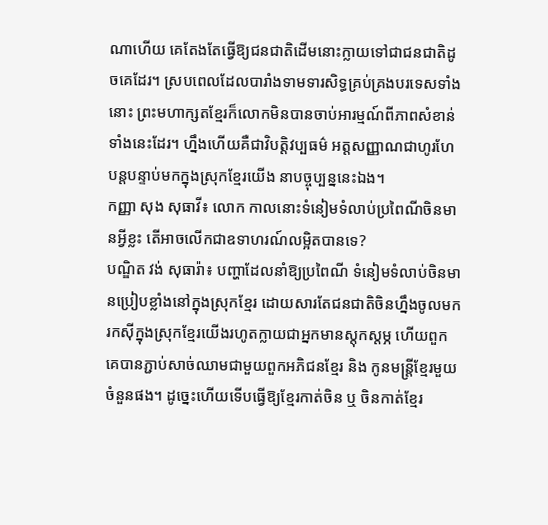ណាហើយ គេតែងតែធ្វើឱ្យជនជាតិដើមនោះក្លាយទៅជាជនជាតិដូចគេដែរ។ ស្របពេលដែលបារាំងទាមទារសិទ្ធគ្រប់គ្រងបរទេសទាំងនោះ ព្រះមហាក្សតខ្មែរក៏លោកមិនបានចាប់អារម្មណ៍ពីភាពសំខាន់ទាំងនេះដែរ។ ហ្នឹងហើយគឺជាវិបត្តិវប្បធម៌ អត្តសញ្ញាណជាហូរហែ បន្តបន្ទាប់មកក្នុងស្រុកខ្មែរយើង នាបច្ចុប្បន្ននេះឯង។
កញ្ញា សុង សុធាវី៖ លោក កាលនោះទំនៀមទំលាប់ប្រពៃណីចិនមានអ្វីខ្លះ តើអាចលើកជាឧទាហរណ៍លម្អិតបានទេ?
បណ្ឌិត វង់ សុធារ៉ា៖ បញ្ហាដែលនាំឱ្យប្រពៃណី ទំនៀមទំលាប់ចិនមានប្រៀបខ្លាំងនៅក្នុងស្រុកខ្មែរ ដោយសារតែជនជាតិចិនហ្នឹងចូលមករកស៊ីក្នុងស្រុកខ្មែរយើងរហូតក្លាយជាអ្នកមានស្តុកស្តម្ភ ហើយពួកគេបានភ្ជាប់សាច់ឈាមជាមួយពួកអភិជនខ្មែរ និង កូនមន្រ្តីខ្មែរមួយចំនួនផង។ ដូច្នេះហើយទើបធ្វើឱ្យខ្មែរកាត់ចិន ឬ ចិនកាត់ខ្មែរ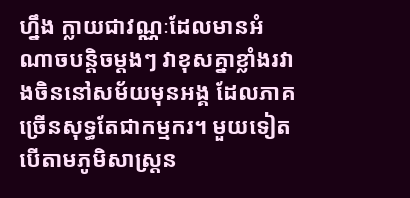ហ្នឹង ក្លាយជាវណ្ណៈដែលមានអំណាចបន្តិចម្តងៗ វាខុសគ្នាខ្លាំងរវាងចិននៅសម័យមុនអង្គ ដែលភាគច្រើនសុទ្ធតែជាកម្មករ។ មួយទៀត បើតាមភូមិសាស្រ្តន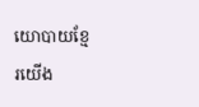យោបាយខ្មែរយើង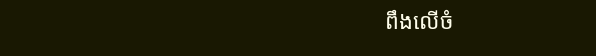ពឹងលើចំ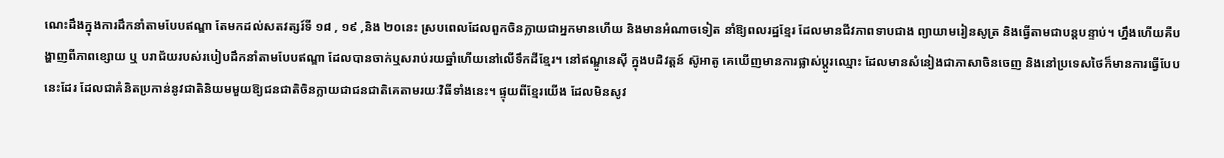ណេះដឹងក្នុងការដឹកនាំតាមបែបឥណ្ឌា តែមកដល់សតវត្សរ៍ទី ១៨ , ១៩ ,និង ២០នេះ ស្របពេលដែលពួកចិនក្លាយជាអ្នកមានហើយ និងមានអំណាចទៀត នាំឱ្យពលរដ្ឋខ្មែរ ដែលមានជីវភាពទាបជាង ព្យាយាមរៀនសូត្រ និងធ្វើតាមជាបន្តបន្ទាប់។ ហ្នឹងហើយគឺបង្ហាញពីភាពខ្សោយ ឬ បរាជ័យរបស់របៀបដឹកនាំតាមបែបឥណ្ឌា ដែលបានចាក់ឬសរាប់រយឆ្នាំហើយនៅលើទឹកដីខ្មែរ។ នៅឥណ្ឌូនេស៊ី ក្នុងបដិវត្តន៍ ស៊ូអាតូ គេឃើញមានការផ្លាស់ប្តូរឈ្មោះ ដែលមានសំនៀងជាភាសាចិនចេញ និងនៅប្រទេសថៃក៏មានការធ្វើបែបនេះដែរ ដែលជាគំនិតប្រកាន់នូវជាតិនិយមមួយឱ្យជនជាតិចិនក្លាយជាជនជាតិគេតាមរយៈវិធីទាំងនេះ។ ផ្ទុយពីខ្មែរយើង ដែលមិនសូវ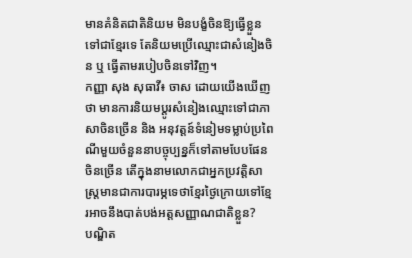មានគំនិតជាតិនិយម មិនបង្ខំចិនឱ្យធ្វើខ្លួនទៅជាខ្មែរទេ តែនិយមប្រើឈ្មោះជាសំនៀងចិន ឬ ធ្វើតាមរបៀបចិនទៅវិញ។
កញ្ញា សុង សុធាវី៖ ចាស ដោយយើងឃើញថា មានការនិយមប្តូរសំនៀងឈ្មោះទៅជាភាសាចិនច្រើន និង អនុវត្តន៍ទំនៀមទម្លាប់ប្រពៃណីមួយចំនួននាបច្ចុប្បន្នក៏ទៅតាមបែបផែនចិនច្រើន តើក្នុងនាមលោកជាអ្នកប្រវត្តិសាស្រ្តមានជាការបារម្ភទេថាខ្មែរថ្ងៃក្រោយទៅខ្មែរអាចនឹងបាត់បង់អត្តសញ្ញាណជាតិខ្លួន?
បណ្ឌិត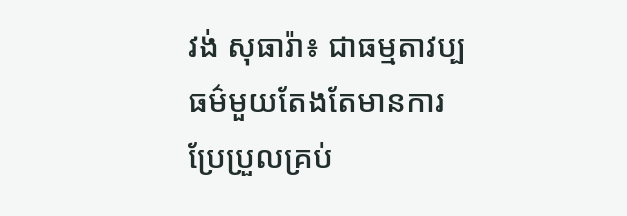វង់ សុធារ៉ា៖ ជាធម្មតាវប្បធម៌មួយតែងតែមានការប្រែប្រួលគ្រប់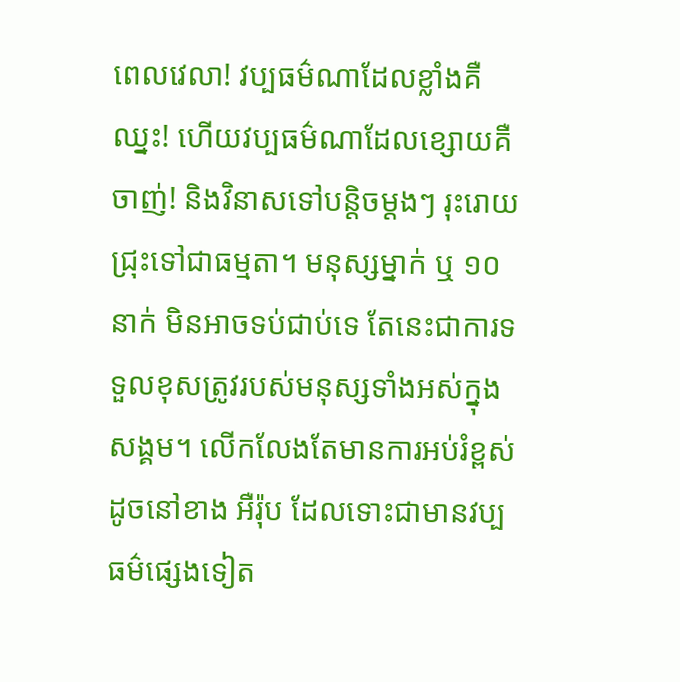ពេលវេលា! វប្បធម៌ណាដែលខ្លាំងគឺឈ្នះ! ហើយវប្បធម៌ណាដែលខ្សោយគឺចាញ់! និងវិនាសទៅបន្តិចម្តងៗ រុះរោយជ្រុះទៅជាធម្មតា។ មនុស្សម្នាក់ ឬ ១០នាក់ មិនអាចទប់ជាប់ទេ តែនេះជាការទទួលខុសត្រូវរបស់មនុស្សទាំងអស់ក្នុងសង្គម។ លើកលែងតែមានការអប់រំខ្ពស់ដូចនៅខាង អឺរ៉ុប ដែលទោះជាមានវប្បធម៌ផ្សេងទៀត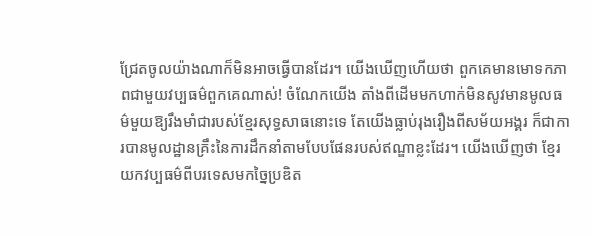ជ្រែតចូលយ៉ាងណាក៏មិនអាចធ្វើបានដែរ។ យើងឃើញហើយថា ពួកគេមានមោទកភាពជាមួយវប្បធម៌ពួកគេណាស់! ចំណែកយើង តាំងពីដើមមកហាក់មិនសូវមានមូលធម៌មួយឱ្យរឹងមាំជារបស់ខ្មែរសុទ្ធសាធនោះទេ តែយើងធ្លាប់រុងរឿងពីសម័យអង្គរ ក៏ជាការបានមូលដ្ឋានគ្រឹះនៃការដឹកនាំតាមបែបផែនរបស់ឥណ្ឌាខ្លះដែរ។ យើងឃើញថា ខ្មែរយកវប្បធម៌ពីបរទេសមកច្នៃប្រឌិត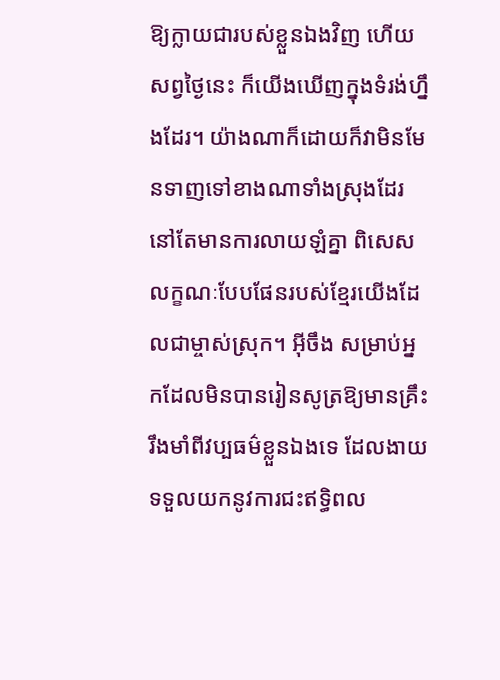ឱ្យក្លាយជារបស់ខ្លួនឯងវិញ ហើយសព្វថ្ងៃនេះ ក៏យើងឃើញក្នុងទំរង់ហ្នឹងដែរ។ យ៉ាងណាក៏ដោយក៏វាមិនមែនទាញទៅខាងណាទាំងស្រុងដែរ នៅតែមានការលាយឡំគ្នា ពិសេសលក្ខណៈបែបផែនរបស់ខ្មែរយើងដែលជាម្ចាស់ស្រុក។ អ៊ីចឹង សម្រាប់អ្នកដែលមិនបានរៀនសូត្រឱ្យមានគ្រឹះរឹងមាំពីវប្បធម៌ខ្លួនឯងទេ ដែលងាយទទួលយកនូវការជះឥទ្ធិពល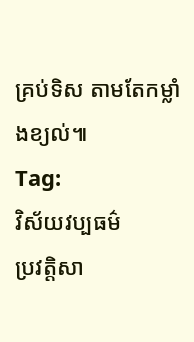គ្រប់ទិស តាមតែកម្លាំងខ្យល់៕
Tag:
វិស័យវប្បធម៌
ប្រវត្តិសា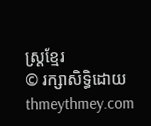ស្រ្តខ្មែរ
© រក្សាសិទ្ធិដោយ thmeythmey.com